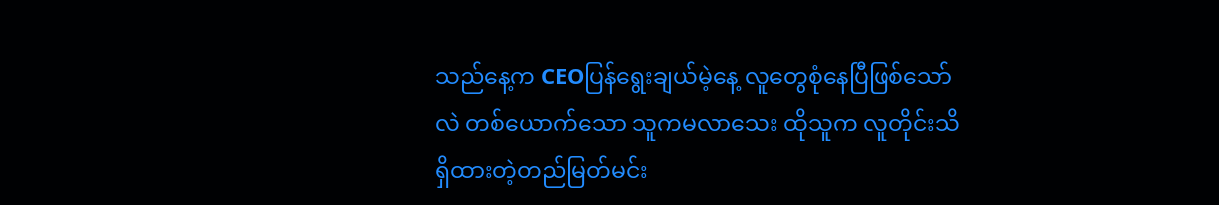သည်နေ့က CEOပြန်ရွေးချယ်မဲ့နေ့ လူတွေစုံနေပြီဖြစ်သော်လဲ တစ်ယောက်သော သူကမလာသေး ထိုသူက လူတိုင်းသိရှိထားတဲ့တည်မြတ်မင်း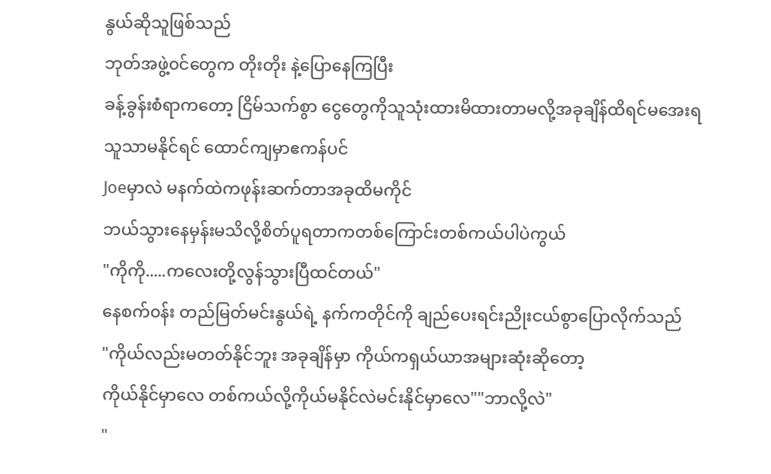နွယ်ဆိုသူဖြစ်သည်
ဘုတ်အဖွဲ့၀င်တွေက တိုးတိုး နဲ့ပြောနေကြပြီး
ခန့်ခွန်းစံရာကတော့ ငြိမ်သက်စွာ ငွေတွေကိုသူသုံးထားမိထားတာမလို့အခုချိန်ထိရင်မအေးရ
သူသာမနိုင်ရင် ထောင်ကျမှာဧကန်ပင်
Joeမှာလဲ မနက်ထဲကဖုန်းဆက်တာအခုထိမကိုင်
ဘယ်သွားနေမှန်းမသိလို့စိတ်ပူရတာကတစ်ကြောင်းတစ်ကယ်ပါပဲကွယ်
"ကိုကို.....ကလေးတို့လွန်သွားပြီထင်တယ်"
နေစက်၀န်း တည်မြတ်မင်းနွယ်ရဲ့ နက်ကတိုင်ကို ချည်ပေးရင်းညိုးငယ်စွာပြောလိုက်သည်
"ကိုယ်လည်းမတတ်နိုင်ဘူး အခုချိန်မှာ ကိုယ်ကရှယ်ယာအများဆုံးဆိုတော့
ကိုယ်နိုင်မှာလေ တစ်ကယ်လို့ကိုယ်မနိုင်လဲမင်းနိုင်မှာလေ""ဘာလို့လဲ"
"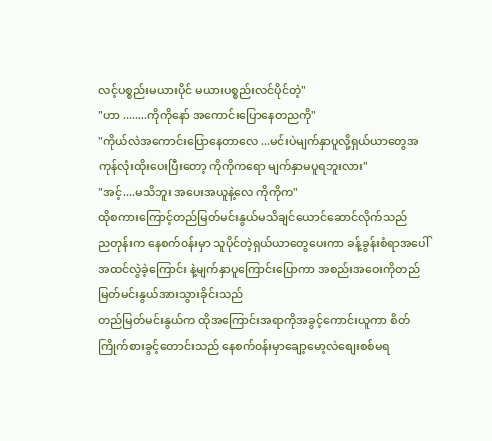လင့်ပစ္စည်းမယားပိုင် မယားပစ္စည်းလင်ပိုင်တဲ့"
"ဟာ ........ကိုကိုနော် အကောင်းပြောနေတညကို"
"ကိုယ်လဲအကောင်းပြောနေတာလေ ...မင်းပဲမျက်နှာပူလို့ရှယ်ယာတွေအကုန်လုံးထိုးပေးပြီးတော့ ကိုကိုကရော မျက်နှာမပူရဘူးလား"
"အင့်....မသိဘူး အပေးအယူနဲ့လေ ကိုကိုက"
ထိုစကားကြောင့်တည်မြတ်မင်းနွယ်မသိချင်ယောင်ဆောင်လိုက်သည်
ညတုန်းက နေစက်၀န်းမှာ သူပိုင်တဲ့ရှယ်ယာတွေပေးကာ ခန့်ခွန်းစံရာအပေါ်အထင်လွဲခဲ့ကြောင်း နဲ့မျက်နှာပူကြောင်းပြောကာ အစည်းအဝေးကိုတည်မြတ်မင်းနွယ်အားသွားခိုင်းသည်
တည်မြတ်မင်းနွယ်က ထိုအကြောင်းအရာကိုအခွင့်ကောင်းယူကာ စိတ်ကြိုက်စားခွင့်တောင်းသည် နေစက်၀န်းမှာချော့မော့လဲစျေးစစ်မရ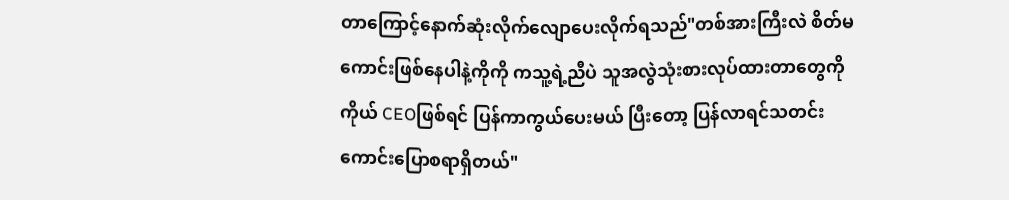တာကြောင့်နောက်ဆုံးလိုက်လျောပေးလိုက်ရသည်"တစ်အားကြီးလဲ စိတ်မကောင်းဖြစ်နေပါနဲ့ကိုကို ကသူ့ရဲ့ညီပဲ သူအလွဲသုံးစားလုပ်ထားတာတွေကို ကိုယ် CEOဖြစ်ရင် ပြန်ကာကွယ်ပေးမယ် ပြီးတော့ ပြန်လာရင်သတင်းကောင်းပြောစရာရှိတယ်"